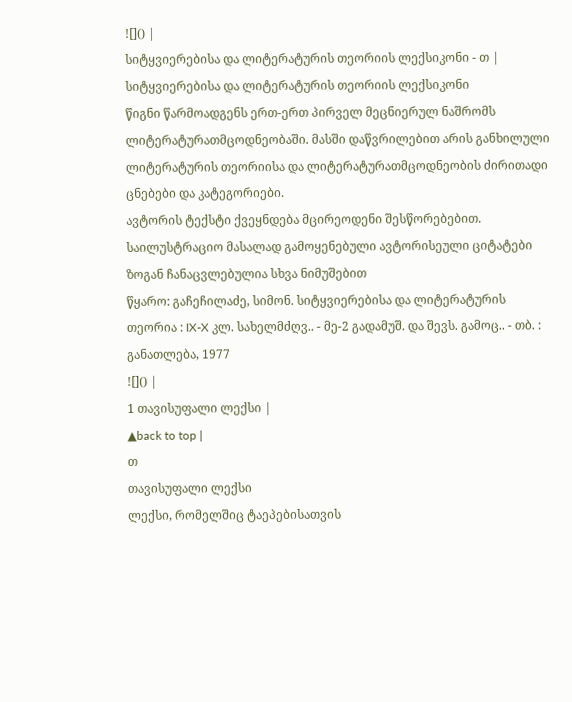![]() |
სიტყვიერებისა და ლიტერატურის თეორიის ლექსიკონი - თ |
სიტყვიერებისა და ლიტერატურის თეორიის ლექსიკონი
წიგნი წარმოადგენს ერთ-ერთ პირველ მეცნიერულ ნაშრომს ლიტერატურათმცოდნეობაში. მასში დაწვრილებით არის განხილული ლიტერატურის თეორიისა და ლიტერატურათმცოდნეობის ძირითადი ცნებები და კატეგორიები.
ავტორის ტექსტი ქვეყნდება მცირეოდენი შესწორებებით. საილუსტრაციო მასალად გამოყენებული ავტორისეული ციტატები ზოგან ჩანაცვლებულია სხვა ნიმუშებით
წყარო: გაჩეჩილაძე, სიმონ. სიტყვიერებისა და ლიტერატურის თეორია : IX-X კლ. სახელმძღვ.. - მე-2 გადამუშ. და შევს. გამოც.. - თბ. : განათლება, 1977
![]() |
1 თავისუფალი ლექსი |
▲back to top |
თ
თავისუფალი ლექსი
ლექსი, რომელშიც ტაეპებისათვის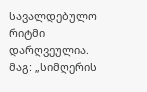სავალდებულო რიტმი დარღვეულია. მაგ: „სიმღერის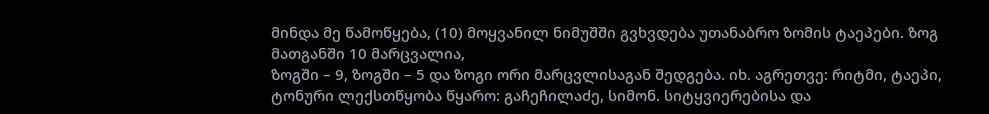მინდა მე წამოწყება, (10) მოყვანილ ნიმუშში გვხვდება უთანაბრო ზომის ტაეპები. ზოგ მათგანში 10 მარცვალია,
ზოგში – 9, ზოგში – 5 და ზოგი ორი მარცვლისაგან შედგება. იხ. აგრეთვე: რიტმი, ტაეპი, ტონური ლექსთწყობა წყარო: გაჩეჩილაძე, სიმონ. სიტყვიერებისა და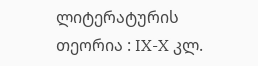ლიტერატურის თეორია : IX-X კლ.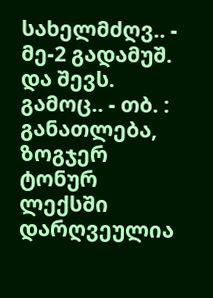სახელმძღვ.. - მე-2 გადამუშ. და შევს. გამოც.. - თბ. : განათლება,
ზოგჯერ ტონურ ლექსში დარღვეულია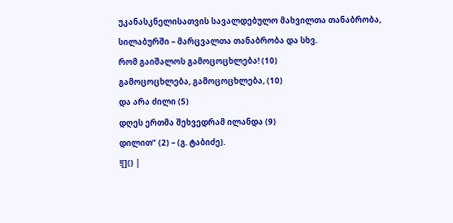უკანასკნელისათვის სავალდებულო მახვილთა თანაბრობა,
სილაბურში – მარცვალთა თანაბრობა და სხვ.
რომ გაიშალოს გამოცოცხლება! (10)
გამოცოცხლება, გამოცოცხლება, (10)
და არა ძილი (5)
დღეს ერთმა შეხვედრამ ილანდა (9)
დილით” (2) – (გ. ტაბიძე).
![]() |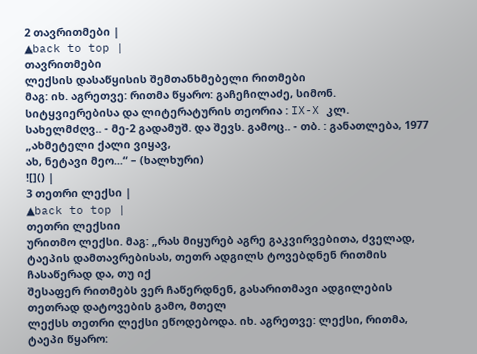2 თავრითმები |
▲back to top |
თავრითმები
ლექსის დასაწყისის შემთანხმებელი რითმები
მაგ: იხ. აგრეთვე: რითმა წყარო: გაჩეჩილაძე, სიმონ. სიტყვიერებისა და ლიტერატურის თეორია : IX-X კლ.
სახელმძღვ.. - მე-2 გადამუშ. და შევს. გამოც.. - თბ. : განათლება, 1977
„ახმეტელი ქალი ვიყავ,
ახ, ნეტავი მეო...“ – (ხალხური)
![]() |
3 თეთრი ლექსი |
▲back to top |
თეთრი ლექსიი
ურითმო ლექსი. მაგ: „რას მიყურებ აგრე გაკვირვებითა, ძველად, ტაეპის დამთავრებისას, თეთრ ადგილს ტოვებდნენ რითმის ჩასაწერად და, თუ იქ
შესაფერ რითმებს ვერ ჩაწერდნენ, გასარითმავი ადგილების თეთრად დატოვების გამო, მთელ
ლექსს თეთრი ლექსი ეწოდებოდა. იხ. აგრეთვე: ლექსი, რითმა, ტაეპი წყარო: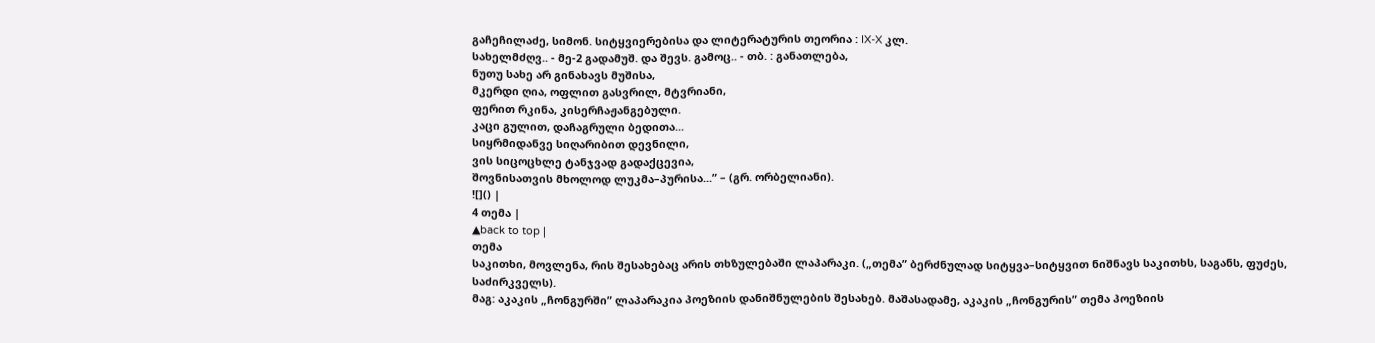გაჩეჩილაძე, სიმონ. სიტყვიერებისა და ლიტერატურის თეორია : IX-X კლ.
სახელმძღვ.. - მე-2 გადამუშ. და შევს. გამოც.. - თბ. : განათლება,
ნუთუ სახე არ გინახავს მუშისა,
მკერდი ღია, ოფლით გასვრილ, მტვრიანი,
ფერით რკინა, კისერჩაჟანგებული.
კაცი გულით, დაჩაგრული ბედითა...
სიყრმიდანვე სიღარიბით დევნილი,
ვის სიცოცხლე ტანჯვად გადაქცევია,
შოვნისათვის მხოლოდ ლუკმა–პურისა...” – (გრ. ორბელიანი).
![]() |
4 თემა |
▲back to top |
თემა
საკითხი, მოვლენა, რის შესახებაც არის თხზულებაში ლაპარაკი. („თემა” ბერძნულად სიტყვა–სიტყვით ნიშნავს საკითხს, საგანს, ფუძეს, საძირკველს).
მაგ: აკაკის „ჩონგურში” ლაპარაკია პოეზიის დანიშნულების შესახებ. მაშასადამე, აკაკის „ჩონგურის” თემა პოეზიის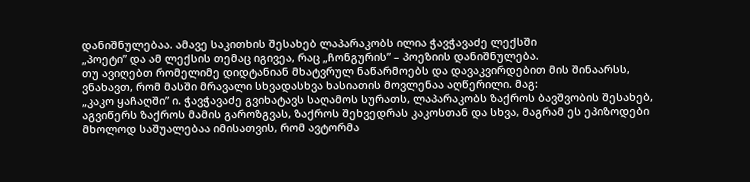დანიშნულებაა. ამავე საკითხის შესახებ ლაპარაკობს ილია ჭავჭავაძე ლექსში
„პოეტი” და ამ ლექსის თემაც იგივეა, რაც „ჩონგურის” – პოეზიის დანიშნულება.
თუ ავიღებთ რომელიმე დიდტანიან მხატვრულ ნაწარმოებს და დავაკვირდებით მის შინაარსს, ვნახავთ, რომ მასში მრავალი სხვადასხვა ხასიათის მოვლენაა აღწერილი. მაგ:
„კაკო ყაჩაღში” ი. ჭავჭავაძე გვიხატავს საღამოს სურათს, ლაპარაკობს ზაქროს ბავშვობის შესახებ, აგვიწერს ზაქროს მამის გაროზგვას, ზაქროს შეხვედრას კაკოსთან და სხვა, მაგრამ ეს ეპიზოდები მხოლოდ საშუალებაა იმისათვის, რომ ავტორმა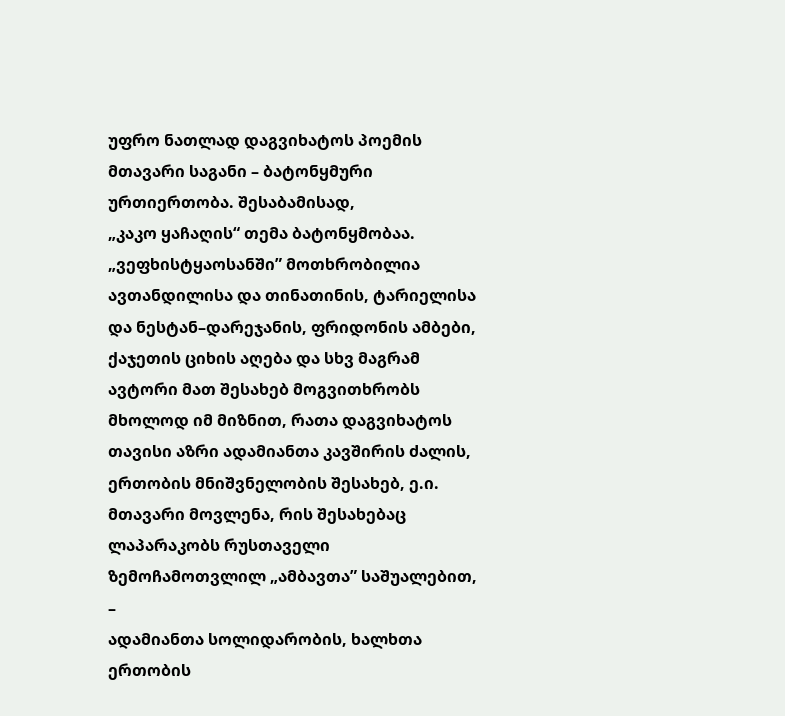უფრო ნათლად დაგვიხატოს პოემის მთავარი საგანი – ბატონყმური ურთიერთობა. შესაბამისად,
„კაკო ყაჩაღის“ თემა ბატონყმობაა.
„ვეფხისტყაოსანში” მოთხრობილია ავთანდილისა და თინათინის, ტარიელისა და ნესტან–დარეჯანის, ფრიდონის ამბები, ქაჯეთის ციხის აღება და სხვ მაგრამ ავტორი მათ შესახებ მოგვითხრობს მხოლოდ იმ მიზნით, რათა დაგვიხატოს თავისი აზრი ადამიანთა კავშირის ძალის, ერთობის მნიშვნელობის შესახებ, ე.ი. მთავარი მოვლენა, რის შესახებაც ლაპარაკობს რუსთაველი ზემოჩამოთვლილ „ამბავთა” საშუალებით, –
ადამიანთა სოლიდარობის, ხალხთა ერთობის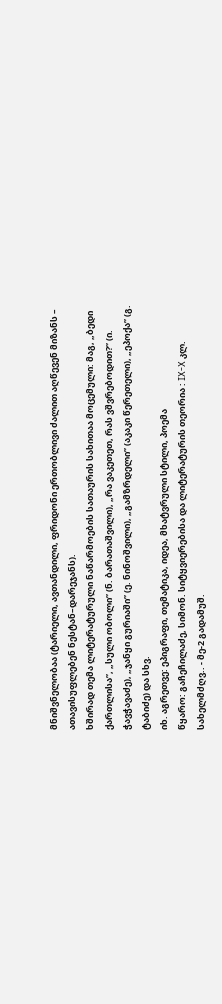მნიშვნელობაა (ტარიელი, ავთანდილი, ფრიდონი ერთობლივი ძალით აღწევენ მიზანს – ათავისუფლებენ ნესტან–დარეჯანს).
ხშირად თემა ლიტერატურული ნაწარმოების სათაურის სახითაა მოცემული: მაგ, „ბედი ქართლისა”, „სული ობოლი” (ნ. ბარათაშვილი), „რა ვაკეთეთ, რას ვშვრებოდით?” (ი. ჭავჭავაძე), „ჯანყი გურიაში” (ე. ნინოშვილი), „გამზრდელი” (აკაკი წერეთელი), „ეპოქა” (გ. ტაბიძე) და სხვ.
იხ. აგრეთვე: ეპიგრაფი, თემატიკა, იდეა, მხატვრული სტილი, პოემა
წყარო: გაჩეჩილაძე, სიმონ. სიტყვიერებისა და ლიტერატურის თეორია : IX-X კლ. სახელმძღვ.. - მე-2 გადამუშ.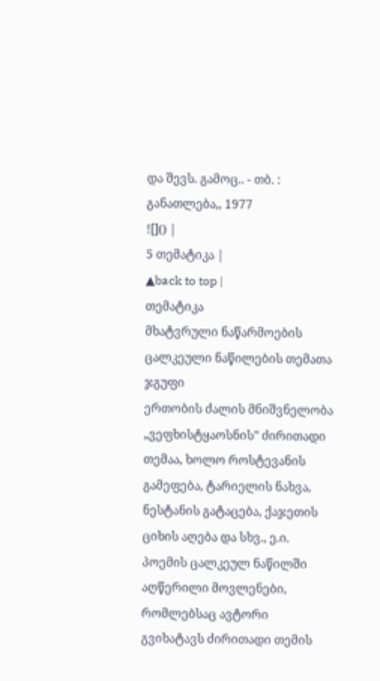და შევს. გამოც.. - თბ. : განათლება,, 1977
![]() |
5 თემატიკა |
▲back to top |
თემატიკა
მხატვრული ნაწარმოების ცალკეული ნაწილების თემათა ჯგუფი
ერთობის ძალის მნიშვნელობა „ვეფხისტყაოსნის” ძირითადი თემაა, ხოლო როსტევანის გამეფება, ტარიელის ნახვა, ნესტანის გატაცება, ქაჯეთის ციხის აღება და სხვ., ე.ი.
პოემის ცალკეულ ნაწილში აღწერილი მოვლენები, რომლებსაც ავტორი გვიხატავს ძირითადი თემის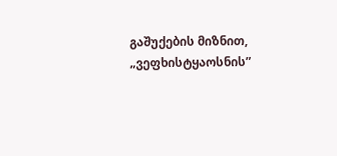გაშუქების მიზნით,
„ვეფხისტყაოსნის”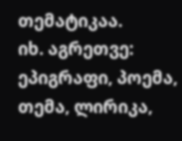თემატიკაა.
იხ. აგრეთვე: ეპიგრაფი, პოემა, თემა, ლირიკა,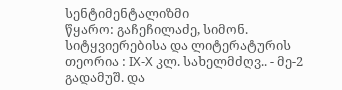სენტიმენტალიზმი
წყარო: გაჩეჩილაძე, სიმონ. სიტყვიერებისა და ლიტერატურის თეორია : IX-X კლ. სახელმძღვ.. - მე-2 გადამუშ. და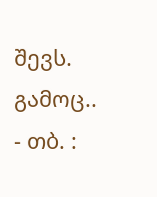შევს. გამოც.. - თბ. :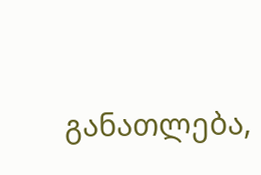განათლება,